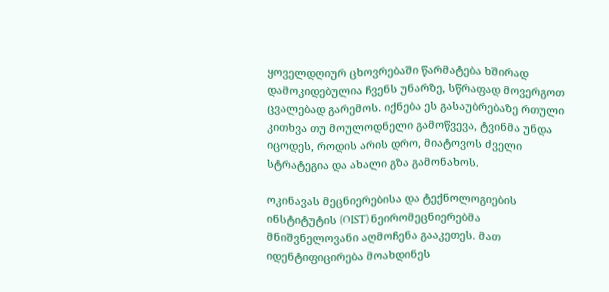ყოველდღიურ ცხოვრებაში წარმატება ხშირად დამოკიდებულია ჩვენს უნარზე, სწრაფად მოვერგოთ ცვალებად გარემოს. იქნება ეს გასაუბრებაზე რთული კითხვა თუ მოულოდნელი გამოწვევა, ტვინმა უნდა იცოდეს, როდის არის დრო, მიატოვოს ძველი სტრატეგია და ახალი გზა გამონახოს.

ოკინავას მეცნიერებისა და ტექნოლოგიების ინსტიტუტის (OIST) ნეირომეცნიერებმა მნიშვნელოვანი აღმოჩენა გააკეთეს. მათ იდენტიფიცირება მოახდინეს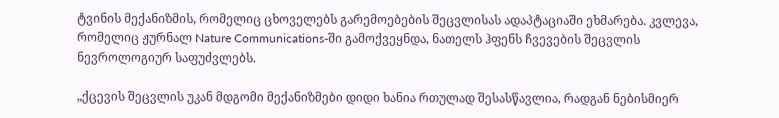ტვინის მექანიზმის, რომელიც ცხოველებს გარემოებების შეცვლისას ადაპტაციაში ეხმარება. კვლევა, რომელიც ჟურნალ Nature Communications-ში გამოქვეყნდა, ნათელს ჰფენს ჩვევების შეცვლის ნევროლოგიურ საფუძვლებს.

„ქცევის შეცვლის უკან მდგომი მექანიზმები დიდი ხანია რთულად შესასწავლია, რადგან ნებისმიერ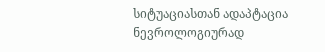სიტუაციასთან ადაპტაცია ნევროლოგიურად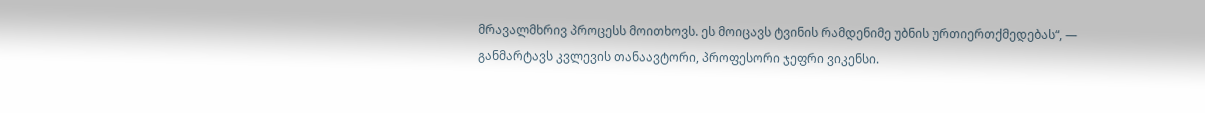მრავალმხრივ პროცესს მოითხოვს. ეს მოიცავს ტვინის რამდენიმე უბნის ურთიერთქმედებას“, — განმარტავს კვლევის თანაავტორი, პროფესორი ჯეფრი ვიკენსი.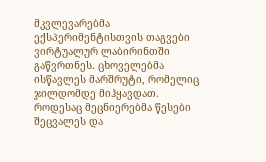მკვლევარებმა ექსპერიმენტისთვის თაგვები ვირტუალურ ლაბირინთში გაწვრთნეს. ცხოველებმა ისწავლეს მარშრუტი, რომელიც ჯილდომდე მიჰყავდათ. როდესაც მეცნიერებმა წესები შეცვალეს და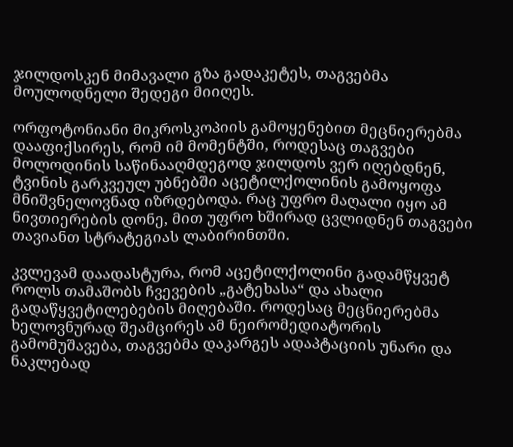ჯილდოსკენ მიმავალი გზა გადაკეტეს, თაგვებმა მოულოდნელი შედეგი მიიღეს.

ორფოტონიანი მიკროსკოპიის გამოყენებით მეცნიერებმა დააფიქსირეს, რომ იმ მომენტში, როდესაც თაგვები მოლოდინის საწინააღმდეგოდ ჯილდოს ვერ იღებდნენ, ტვინის გარკვეულ უბნებში აცეტილქოლინის გამოყოფა მნიშვნელოვნად იზრდებოდა. რაც უფრო მაღალი იყო ამ ნივთიერების დონე, მით უფრო ხშირად ცვლიდნენ თაგვები თავიანთ სტრატეგიას ლაბირინთში.

კვლევამ დაადასტურა, რომ აცეტილქოლინი გადამწყვეტ როლს თამაშობს ჩვევების „გატეხასა“ და ახალი გადაწყვეტილებების მიღებაში. როდესაც მეცნიერებმა ხელოვნურად შეამცირეს ამ ნეირომედიატორის გამომუშავება, თაგვებმა დაკარგეს ადაპტაციის უნარი და ნაკლებად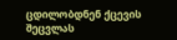ცდილობდნენ ქცევის შეცვლას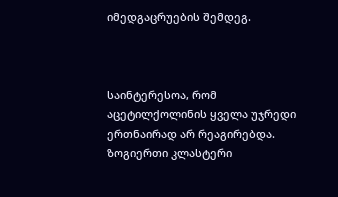იმედგაცრუების შემდეგ.



საინტერესოა, რომ აცეტილქოლინის ყველა უჯრედი ერთნაირად არ რეაგირებდა. ზოგიერთი კლასტერი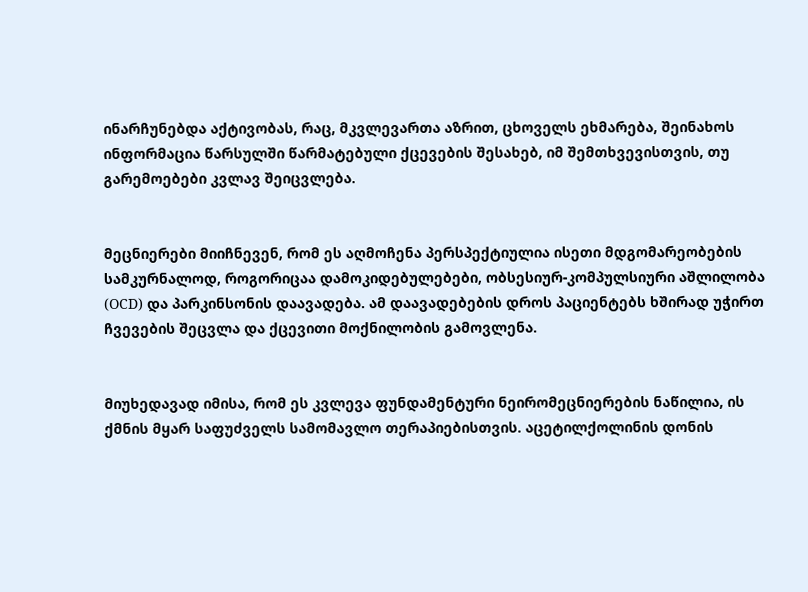ინარჩუნებდა აქტივობას, რაც, მკვლევართა აზრით, ცხოველს ეხმარება, შეინახოს ინფორმაცია წარსულში წარმატებული ქცევების შესახებ, იმ შემთხვევისთვის, თუ გარემოებები კვლავ შეიცვლება.


მეცნიერები მიიჩნევენ, რომ ეს აღმოჩენა პერსპექტიულია ისეთი მდგომარეობების სამკურნალოდ, როგორიცაა დამოკიდებულებები, ობსესიურ-კომპულსიური აშლილობა (OCD) და პარკინსონის დაავადება. ამ დაავადებების დროს პაციენტებს ხშირად უჭირთ ჩვევების შეცვლა და ქცევითი მოქნილობის გამოვლენა.


მიუხედავად იმისა, რომ ეს კვლევა ფუნდამენტური ნეირომეცნიერების ნაწილია, ის ქმნის მყარ საფუძველს სამომავლო თერაპიებისთვის. აცეტილქოლინის დონის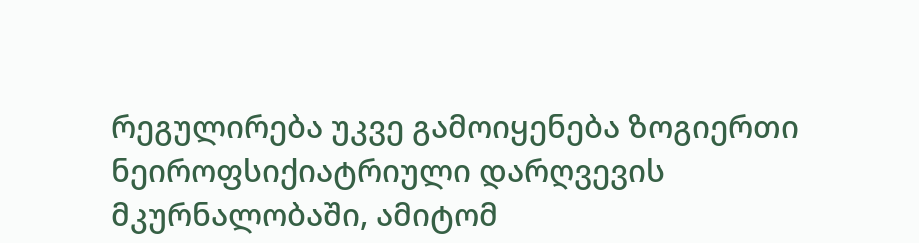რეგულირება უკვე გამოიყენება ზოგიერთი ნეიროფსიქიატრიული დარღვევის მკურნალობაში, ამიტომ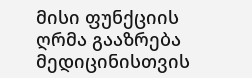მისი ფუნქციის ღრმა გააზრება მედიცინისთვის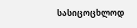სასიცოცხლოდ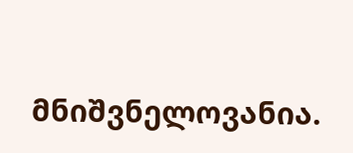მნიშვნელოვანია.